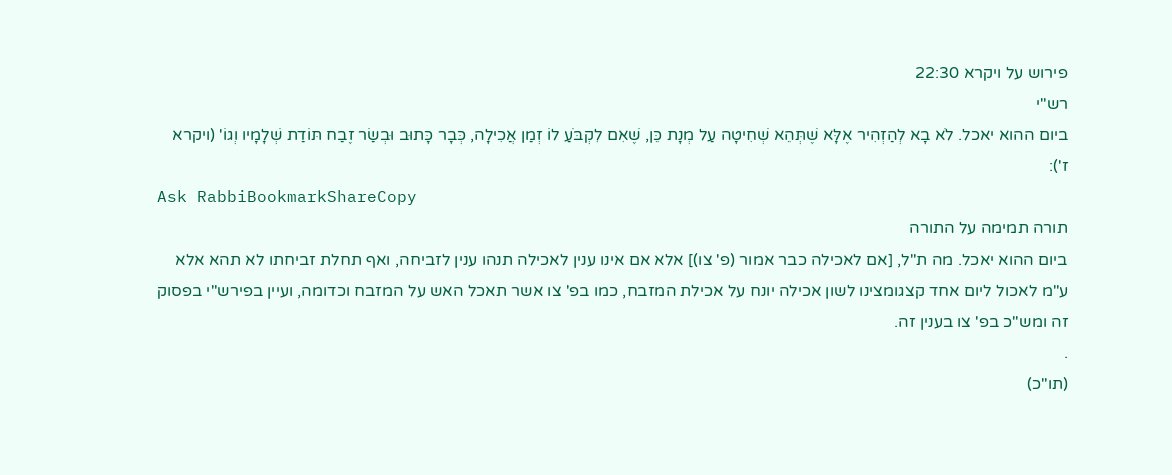פירוש על ויקרא 22:30
רש"י
ביום ההוא יאכל. לֹא בָא לְהַזְהִיר אֶלָּא שֶׁתְּהֵא שְׁחִיטָה עַל מְנָת כֵּן, שֶׁאִם לִקְבֹּעַ לוֹ זְמַן אֲכִילָה, כְּבָר כָּתוּב וּבְשַׂר זֶבַח תּוֹדַת שְׁלָמָיו וְגוֹ' (ויקרא ז'):
Ask RabbiBookmarkShareCopy
תורה תמימה על התורה
ביום ההוא יאכל. מה ת"ל, [אם לאכילה כבר אמור (פ' צו)] אלא אם אינו ענין לאכילה תנהו ענין לזביחה, ואף תחלת זביחתו לא תהא אלא ע"מ לאכול ליום אחד קצגומצינו לשון אכילה יונח על אכילת המזבח, כמו בפ' צו אשר תאכל האש על המזבח וכדומה, ועיין בפירש"י בפסוק זה ומש"כ בפ' צו בענין זה.
.
(תו"כ)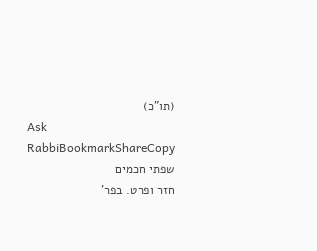(תו"כ)
Ask RabbiBookmarkShareCopy
שפתי חכמים
חזר ופרט. בפר'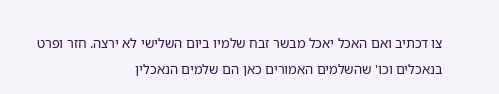צו דכתיב ואם האכל יאכל מבשר זבח שלמיו ביום השלישי לא ירצה. חזר ופרט בנאכלים וכו' שהשלמים האמורים כאן הם שלמים הנאכלין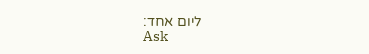ליום אחד:
Ask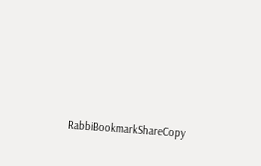RabbiBookmarkShareCopy